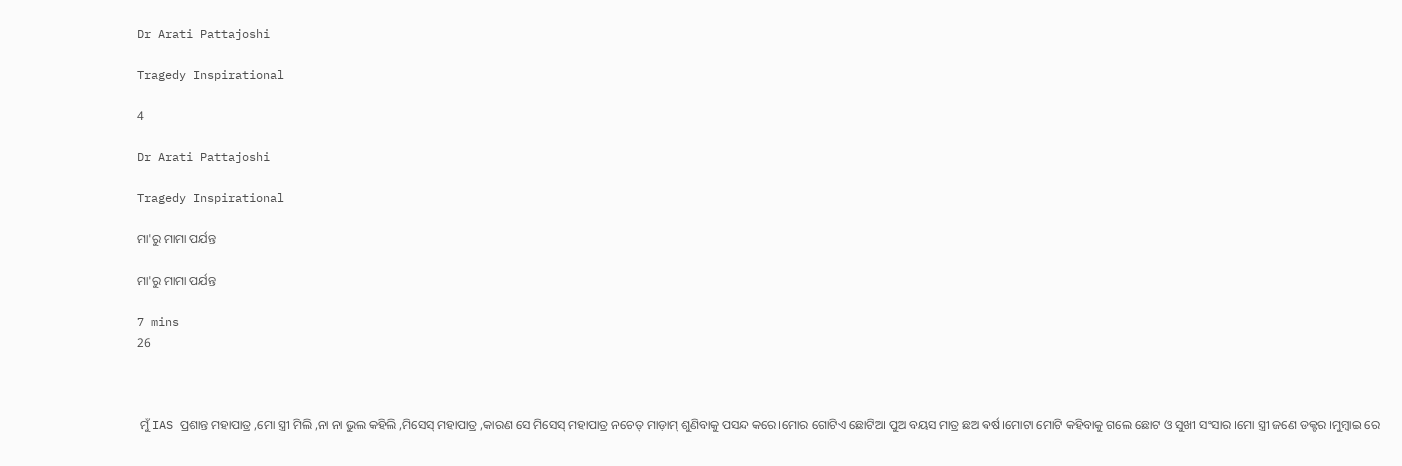Dr Arati Pattajoshi

Tragedy Inspirational

4

Dr Arati Pattajoshi

Tragedy Inspirational

ମା'ରୁ ମାମା ପର୍ଯନ୍ତ

ମା'ରୁ ମାମା ପର୍ଯନ୍ତ

7 mins
26



 ମୁଁ IAS ପ୍ରଶାନ୍ତ ମହାପାତ୍ର ,ମୋ ସ୍ତ୍ରୀ ମିଲି ,ନା ନା ଭୁଲ କହିଲି ,ମିସେସ୍ ମହାପାତ୍ର ,କାରଣ ସେ ମିସେସ୍ ମହାପାତ୍ର ନଚେତ୍ ମାଡ଼ାମ୍ ଶୁଣିବାକୁ ପସନ୍ଦ କରେ।ମୋର ଗୋଟିଏ ଛୋଟିଆ ପୁଅ ବୟସ ମାତ୍ର ଛଅ ଵର୍ଷ।ମୋଟା ମୋଟି କହିବାକୁ ଗଲେ ଛୋଟ ଓ ସୁଖୀ ସଂସାର ।ମୋ ସ୍ତ୍ରୀ ଜଣେ ଡକ୍ଟର ।ମୁମ୍ବାଇ ରେ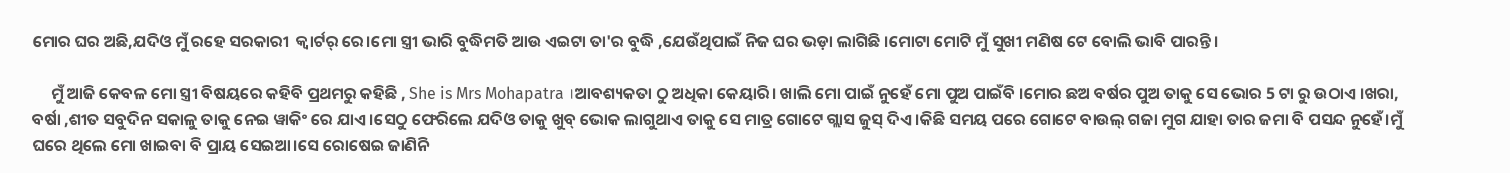ମୋର ଘର ଅଛି,ଯଦିଓ ମୁଁ ରହେ ସରକାରୀ  କ୍ୱାର୍ଟର୍ ରେ।ମୋ ସ୍ତ୍ରୀ ଭାରି ବୁଦ୍ଧିମତି ଆଉ ଏଇଟା ତା'ର ବୁଦ୍ଧି ,ଯେଉଁଥିପାଇଁ ନିଜ ଘର ଭଡ଼ା ଲାଗିଛି ।ମୋଟା ମୋଟି ମୁଁ ସୁଖୀ ମଣିଷ ଟେ ବୋଲି ଭାବି ପାରନ୍ତି।

     ମୁଁ ଆଜି କେବଳ ମୋ ସ୍ତ୍ରୀ ବିଷୟରେ କହିବି ପ୍ରଥମରୁ କହିଛି , She is Mrs Mohapatra ।ଆବଶ୍ୟକତା ଠୁ ଅଧିକା କେୟାରି। ଖାଲି ମୋ ପାଇଁ ନୁହେଁ ମୋ ପୁଅ ପାଇଁବି ।ମୋର ଛଅ ବର୍ଷର ପୁଅ ତାକୁ ସେ ଭୋର 5 ଟା ରୁ ଉଠାଏ ।ଖରା, ବର୍ଷା ,ଶୀତ ସବୁଦିନ ସକାଳୁ ତାକୁ ନେଇ ୱାକିଂ ରେ ଯାଏ ।ସେଠୁ ଫେରିଲେ ଯଦିଓ ତାକୁ ଖୁବ୍ ଭୋକ ଲାଗୁଥାଏ ତାକୁ ସେ ମାତ୍ର ଗୋଟେ ଗ୍ଲାସ ଜୁସ୍ ଦିଏ ।କିଛି ସମୟ ପରେ ଗୋଟେ ବାଉଲ୍ ଗଜା ମୁଗ ଯାହା ତାର ଜମା ବି ପସନ୍ଦ ନୁହେଁ।ମୁଁ ଘରେ ଥିଲେ ମୋ ଖାଇବା ବି ପ୍ରାୟ ସେଇଆ।ସେ ରୋଷେଇ ଜାଣିନି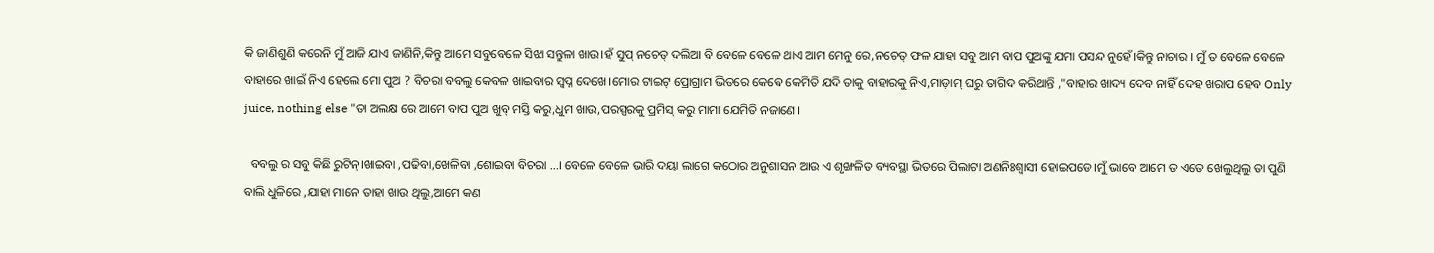କି ଜାଣିଶୁଣି କରେନି ମୁଁ ଆଜି ଯାଏ ଜାଣିନି,କିନ୍ତୁ ଆମେ ସବୁବେଳେ ସିଝା ସନ୍ତୁଳା ଖାଉ।ହଁ ସୁପ୍ ନଚେତ୍ ଦଲିଆ ବି ବେଳେ ବେଳେ ଥାଏ ଆମ ମେନୁ ରେ,ନଚେତ୍ ଫଳ ଯାହା ସବୁ ଆମ ବାପ ପୁଅଙ୍କୁ ଯମା ପସନ୍ଦ ନୁହେଁ।କିନ୍ତୁ ନାଚାର । ମୁଁ ତ ବେଳେ ବେଳେ ବାହାରେ ଖାଇଁ ନିଏ ହେଲେ ମୋ ପୁଅ ? ବିଚରା ବବଲୁ କେବଳ ଖାଇବାର ସ୍ବପ୍ନ ଦେଖେ।ମୋର ଟାଇଟ୍ ପ୍ରୋଗ୍ରାମ ଭିତରେ କେଵେ କେମିତି ଯଦି ତାକୁ ବାହାରକୁ ନିଏ,ମାଡ଼ାମ୍ ଘରୁ ତାଗିଦ କରିଥାନ୍ତି ,"ବାହାର ଖାଦ୍ୟ ଦେବ ନାହିଁ ଦେହ ଖରାପ ହେବ Only juice, nothing else "ତା ଅଲକ୍ଷ ରେ ଆମେ ବାପ ପୁଅ ଖୁବ୍ ମସ୍ତି କରୁ,ଧୁମ ଖାଉ,ପରସ୍ପରକୁ ପ୍ରମିସ୍ କରୁ ମାମା ଯେମିତି ନଜାଣେ।

  ବବଲୁ ର ସବୁ କିଛି ରୁଟିନ୍।ଖାଇବା ,ପଢିବା,ଖେଳିବା ,ଶୋଇବା ବିଚରା ...। ବେଳେ ବେଳେ ଭାରି ଦୟା ଲାଗେ କଠୋର ଅନୁଶାସନ ଆଉ ଏ ଶୃଙ୍ଖଳିତ ବ୍ୟବସ୍ଥା ଭିତରେ ପିଲାଟା ଅଣନିଃଶ୍ୱାସୀ ହୋଇପଡେ।ମୁଁ ଭାବେ ଆମେ ତ ଏତେ ଖେଲୁଥିଲୁ ତା ପୁଣି ବାଲି ଧୁଳିରେ ,ଯାହା ମାନେ ତାହା ଖାଉ ଥିଲୁ,ଆମେ କଣ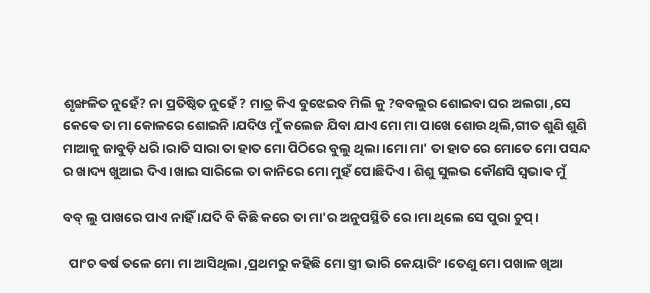ଶୃଙ୍ଖଳିତ ନୁହେଁ? ନା ପ୍ରତିଷ୍ଠିତ ନୁହେଁ ? ମାତ୍ର କିଏ ବୁଝେଇବ ମିଲି କୁ ?ବବଲୁର ଶୋଇବା ଘର ଅଲଗା ,ସେ କେଵେ ତା ମା କୋଳରେ ଶୋଇନି।ଯଦିଓ ମୁଁ କଲେଜ ଯିବା ଯାଏ ମୋ ମା ପାଖେ ଶୋଉ ଥିଲି,ଗୀତ ଶୁଣି ଶୁଣି ମାଆକୁ ଜାବୁଡ଼ି ଧରି ।ରାତି ସାରା ତା ହାତ ମୋ ପିଠିରେ ବୁଲୁ ଥିଲା।ମୋ ମା' ତା ହାତ ରେ ମୋତେ ମୋ ପସନ୍ଦ ର ଖାଦ୍ୟ ଖୁଆଇ ଦିଏ ।ଖାଇ ସାରିଲେ ତା କାନିରେ ମୋ ମୁହଁ ପୋଛିଦିଏ। ଶିଶୁ ସୁଲଭ କୌଣସି ସ୍ଵଭାଵ ମୁଁ

ବବ୍ ଲୁ ପାଖରେ ପାଏ ନାହିଁ ।ଯଦି ବି କିଛି କରେ ତା ମା'ର ଅନୁପସ୍ଥିତି ରେ।ମା ଥିଲେ ସେ ପୁରା ଚୁପ୍।

  ପାଂଚ ଵର୍ଷ ତଳେ ମୋ ମା ଆସିଥିଲା ,ପ୍ରଥମରୁ କହିଛି ମୋ ସ୍ତ୍ରୀ ଭାରି କେୟାରିଂ ।ତେଣୁ ମୋ ପଖାଳ ଖିଆ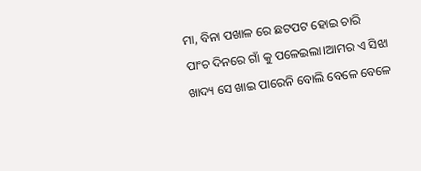ମା, ବିନା ପଖାଳ ରେ ଛଟପଟ ହୋଇ ଚାରି ପାଂଚ ଦିନରେ ଗାଁ କୁ ପଳେଇଲା।ଆମର ଏ ସିଝା ଖାଦ୍ୟ ସେ ଖାଇ ପାରେନି ବୋଲି ବେଳେ ବେଳେ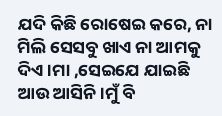ଯଦି କିଛି ରୋଷେଇ କରେ, ନା ମିଲି ସେସବୁ ଖାଏ ନା ଆମକୁ ଦିଏ।ମା ,ସେଇଯେ ଯାଇଛି ଆଉ ଆସିନି।ମୁଁ ବି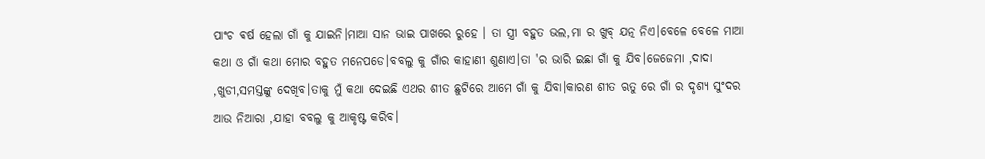ପାଂଚ ଵର୍ଷ ହେଲା ଗାଁ କୁ ଯାଇନି।ମାଆ ସାନ ଭାଇ ପାଖରେ ରୁହେ । ତା ସ୍ତ୍ରୀ ବହୁତ ଭଲ,ମା ର ଖୁବ୍ ଯତ୍ନ ନିଏ।ବେଳେ ବେଳେ ମାଆ କଥା ଓ ଗାଁ କଥା ମୋର ବହୁତ ମନେପଡେ।ବବଲୁ କୁ ଗାଁର କାହାଣୀ ଶୁଣାଏ।ତା 'ର ଭାରି ଇଛା ଗାଁ କୁ ଯିବ।ଜେଜେମା ,ଦାଦା ,ଖୁଡୀ,ସମସ୍ତଙ୍କୁ ଦେଖିବ।ତାକୁ ମୁଁ କଥା ଦେଇଛି ଏଥର ଶୀତ ଛୁଟିରେ ଆମେ ଗାଁ କୁ ଯିବା।କାରଣ ଶୀତ ଋତୁ ରେ ଗାଁ ର ଦୃଶ୍ୟ ସୁଂଦର ଆଉ ନିଆରା ,ଯାହା ବବଲୁ କୁ ଆକୃଷ୍ଟ କରିବ।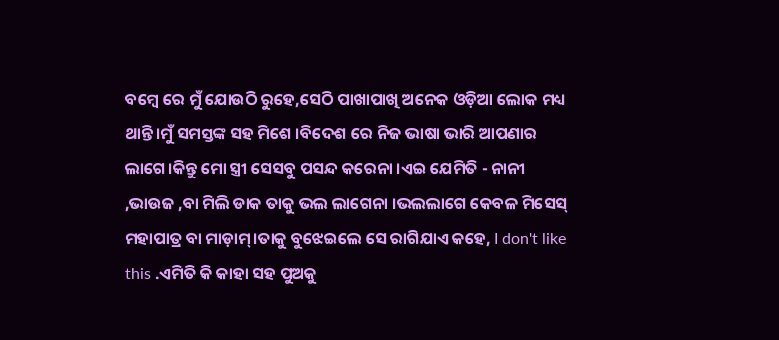ବମ୍ବେ ରେ ମୁଁ ଯୋଉଠି ରୁହେ,ସେଠି ପାଖାପାଖି ଅନେକ ଓଡ଼ିଆ ଲୋକ ମଧ୍ୟ ଥାନ୍ତି।ମୁଁ ସମସ୍ତଙ୍କ ସହ ମିଶେ ।ବିଦେଶ ରେ ନିଜ ଭାଷା ଭାରି ଆପଣାର ଲାଗେ।କିନ୍ତୁ ମୋ ସ୍ତ୍ରୀ ସେସବୁ ପସନ୍ଦ କରେନା ।ଏଇ ଯେମିତି - ନାନୀ ,ଭାଉଜ ,ବା ମିଲି ଡାକ ତାକୁ ଭଲ ଲାଗେନା ।ଭଲଲାଗେ କେବଳ ମିସେସ୍ ମହାପାତ୍ର ବା ମାଡ଼ାମ୍।ତାକୁ ବୁଝେଇଲେ ସେ ରାଗିଯାଏ କହେ, I don't like this .ଏମିତି କି କାହା ସହ ପୁଅକୁ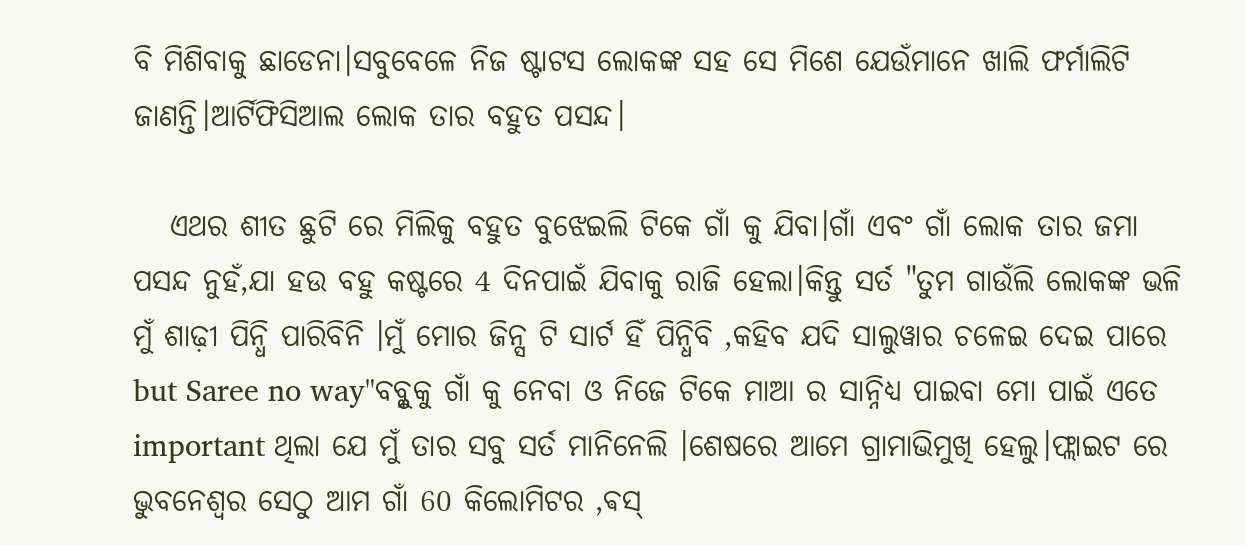ବି ମିଶିବାକୁ ଛାଡେନା।ସବୁବେଳେ ନିଜ ଷ୍ଟାଟସ ଲୋକଙ୍କ ସହ ସେ ମିଶେ ଯେଉଁମାନେ ଖାଲି ଫର୍ମାଲିଟି ଜାଣନ୍ତି।ଆର୍ଟିଫିସିଆଲ ଲୋକ ତାର ବହୁତ ପସନ୍ଦ।

   ଏଥର ଶୀତ ଛୁଟି ରେ ମିଲିକୁ ବହୁତ ବୁଝେଇଲି ଟିକେ ଗାଁ କୁ ଯିବା।ଗାଁ ଏବଂ ଗାଁ ଲୋକ ତାର ଜମା ପସନ୍ଦ ନୁହଁ,ଯା ହଉ ବହୁ କଷ୍ଟରେ 4 ଦିନପାଇଁ ଯିବାକୁ ରାଜି ହେଲା।କିନ୍ତୁ ସର୍ତ "ତୁମ ଗାଉଁଲି ଲୋକଙ୍କ ଭଳି ମୁଁ ଶାଢ଼ୀ ପିନ୍ଧି ପାରିବିନି ।ମୁଁ ମୋର ଜିନ୍ସ ଟି ସାର୍ଟ ହିଁ ପିନ୍ଧିବି ,କହିବ ଯଦି ସାଲୁୱାର ଚଳେଇ ଦେଇ ପାରେ but Saree no way"ବବ୍ଳୁକୁ ଗାଁ କୁ ନେବା ଓ ନିଜେ ଟିକେ ମାଆ ର ସାନ୍ନିଧ୍ୟ ପାଇବା ମୋ ପାଇଁ ଏତେ important ଥିଲା ଯେ ମୁଁ ତାର ସବୁ ସର୍ତ ମାନିନେଲି ।ଶେଷରେ ଆମେ ଗ୍ରାମାଭିମୁଖି ହେଲୁ।ଫ୍ଲାଇଟ ରେ ଭୁବନେଶ୍ୱର ସେଠୁ ଆମ ଗାଁ 60 କିଲୋମିଟର ,ଵସ୍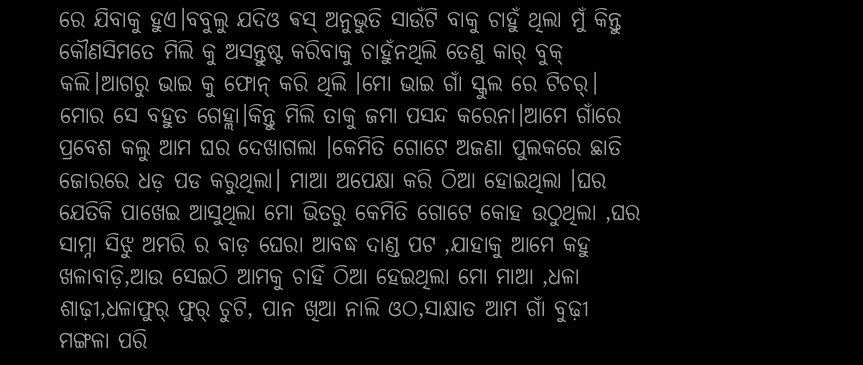ରେ ଯିବାକୁ ହୁଏ।ବବୁଲୁ ଯଦିଓ ଵସ୍ ଅନୁଭୁତି ସାଉଁଟି ବାକୁ ଚାହୁଁ ଥିଲା ମୁଁ କିନ୍ତୁ କୌଣସିମତେ ମିଲି କୁ ଅସନ୍ତୁଷ୍ଟ କରିବାକୁ ଚାହୁଁନଥିଲି ତେଣୁ କାର୍ ବୁକ୍ କଲି।ଆଗରୁ ଭାଇ କୁ ଫୋନ୍ କରି ଥିଲି ।ମୋ ଭାଇ ଗାଁ ସ୍କୁଲ ରେ ଟିଚର୍। ମୋର ସେ ବହୁତ ଗେହ୍ଲା।କିନ୍ତୁ ମିଲି ତାକୁ ଜମା ପସନ୍ଦ କରେନା।ଆମେ ଗାଁରେ ପ୍ରବେଶ କଲୁ ଆମ ଘର ଦେଖାଗଲା ।କେମିତି ଗୋଟେ ଅଜଣା ପୁଲକରେ ଛାତି ଜୋରରେ ଧଡ଼ ପଡ କରୁଥିଲା। ମାଆ ଅପେକ୍ଷା କରି ଠିଆ ହୋଇଥିଲା ।ଘର ଯେତିକି ପାଖେଇ ଆସୁଥିଲା ମୋ ଭିତରୁ କେମିତି ଗୋଟେ କୋହ ଉଠୁଥିଲା ,ଘର ସାମ୍ନା ସିଝୁ ଅମରି ର ବାଡ଼ ଘେରା ଆବଦ୍ଧ ଦାଣ୍ଡ ପଟ ,ଯାହାକୁ ଆମେ କହୁ ଖଳାବାଡ଼ି,ଆଉ ସେଇଠି ଆମକୁ ଚାହିଁ ଠିଆ ହେଇଥିଲା ମୋ ମାଆ ,ଧଳା ଶାଢ଼ୀ,ଧଳାଫୁର୍ ଫୁର୍ ଚୁଟି, ପାନ ଖିଆ ନାଲି ଓଠ,ସାକ୍ଷାତ ଆମ ଗାଁ ବୁଢ଼ୀ ମଙ୍ଗଳା ପରି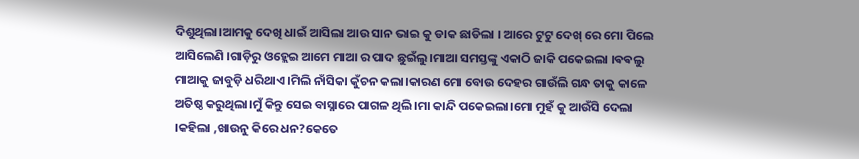ଦିଶୁଥିଲା।ଆମକୁ ଦେଖି ଧାଇଁ ଆସିଲା ଆଉ ସାନ ଭାଇ କୁ ଡାକ ଛାଡିଲା । ଆରେ ଟୁଟୁ ଦେଖ୍ ରେ ମୋ ପିଲେ ଆସିଲେଣି ।ଗାଡ଼ିରୁ ଓହ୍ଲେଇ ଆମେ ମାଆ ର ପାଦ ଛୁଇଁଲୁ।ମାଆ ସମସ୍ତଙ୍କୁ ଏକାଠି ଜାକି ପକେଇଲା ।ଵଵଲୁ ମାଆକୁ ଜାବୁଡ଼ି ଧରିଥାଏ ।ମିଲି ନାଁସିକା କୁଁଚନ କଲା।କାରଣ ମୋ ବୋଉ ଦେହର ଗାଉଁଲି ଗନ୍ଧ ତାକୁ କାଳେ ଅତିଷ୍ଠ କରୁଥିଲା।ମୁଁ କିନ୍ତୁ ସେଇ ବାସ୍ନାରେ ପାଗଳ ଥିଲି।ମା କାନ୍ଦି ପକେଇଲା।ମୋ ମୁହଁ କୁ ଆଉଁସି ଦେଲା ।କହିଲା ,ଖାଉନୁ କିରେ ଧନ?କେତେ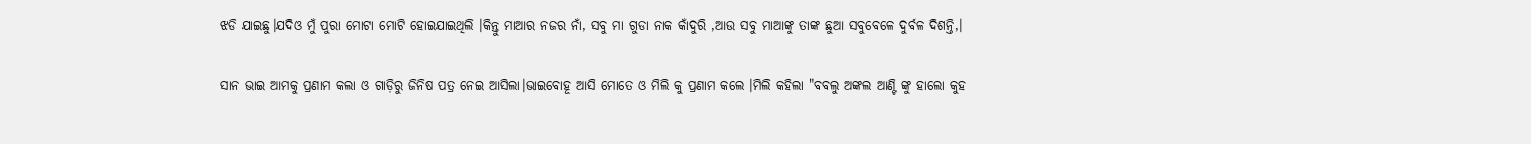ଝଡି ଯାଇଛୁ।ଯଦିଓ ମୁଁ ପୁରା ମୋଟା ମୋଟି ହୋଇଯାଇଥିଲି ।କିନ୍ତୁ ମାଆର ନଜର ନାଁ, ସବୁ ମା ଗୁଡା ନାକ କାଁଦୁରି ,ଆଉ ସବୁ ମାଆଙ୍କୁ ତାଙ୍କ ଛୁଆ ସବୁବେଳେ ଦୁର୍ବଳ ଦିଶନ୍ତି,।

ସାନ ଭାଇ ଆମକୁ ପ୍ରଣାମ କଲା ଓ ଗାଡ଼ିରୁ ଜିନିଷ ପତ୍ର ନେଇ ଆସିଲା।ଭାଇବୋହୂ ଆସି ମୋତେ ଓ ମିଲି କୁ ପ୍ରଣାମ କଲେ ।ମିଲି କହିଲା "ବବଲୁ ଅଙ୍କଲ ଆଣ୍ଟି ଙ୍କୁ ହାଲୋ କୁହ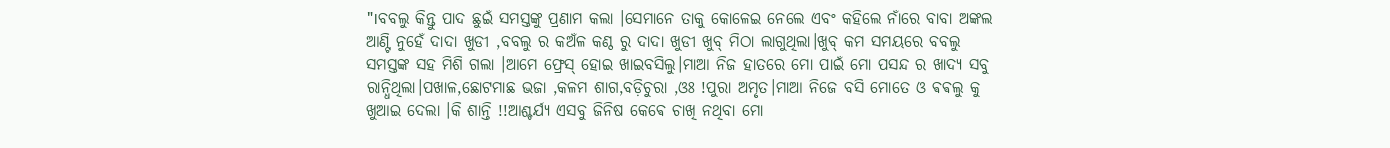"।ବବଲୁ କିନ୍ତୁ ପାଦ ଛୁଇଁ ସମସ୍ତଙ୍କୁ ପ୍ରଣାମ କଲା ।ସେମାନେ ତାକୁ କୋଳେଇ ନେଲେ ଏବଂ କହିଲେ ନାଁରେ ବାବା ଅଙ୍କଲ ଆଣ୍ଟି ନୁହେଁ ଦାଦା ଖୁଡୀ ,ବବଲୁ ର କଅଁଳ କଣ୍ଠ ରୁ ଦାଦା ଖୁଡୀ ଖୁବ୍ ମିଠା ଲାଗୁଥିଲା।ଖୁବ୍ କମ ସମୟରେ ବବଲୁ ସମସ୍ତଙ୍କ ସହ ମିଶି ଗଲା ।ଆମେ ଫ୍ରେସ୍ ହୋଇ ଖାଇବସିଲୁ।ମାଆ ନିଜ ହାତରେ ମୋ ପାଇଁ ମୋ ପସନ୍ଦ ର ଖାଦ୍ୟ ସବୁ ରାନ୍ଧିଥିଲା।ପଖାଳ,ଛୋଟମାଛ ଭଜା ,କଳମ ଶାଗ,ବଡ଼ିଚୁରା ,ଓଃ !ପୁରା ଅମୃତ।ମାଆ ନିଜେ ବସି ମୋତେ ଓ ଵଵଲୁ କୁ ଖୁଆଇ ଦେଲା ।କି ଶାନ୍ତି !!ଆଶ୍ଚର୍ଯ୍ୟ ଏସବୁ ଜିନିଷ କେଵେ ଚାଖି ନଥିବା ମୋ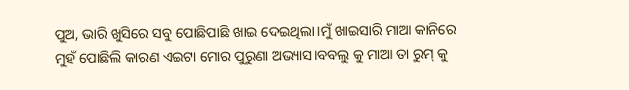ପୁଅ, ଭାରି ଖୁସିରେ ସବୁ ପୋଛିପାଛି ଖାଇ ଦେଇଥିଲା।ମୁଁ ଖାଇସାରି ମାଆ କାନିରେ ମୁହଁ ପୋଛିଲି କାରଣ ଏଇଟା ମୋର ପୁରୁଣା ଅଭ୍ୟାସ।ବବଲୁ କୁ ମାଆ ତା ରୁମ୍ କୁ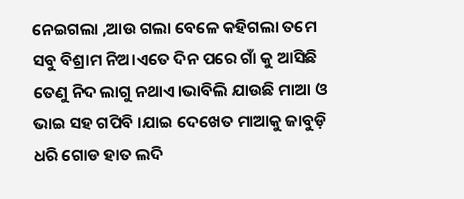ନେଇଗଲା ,ଆଉ ଗଲା ବେଳେ କହିଗଲା ତମେ ସବୁ ବିଶ୍ରାମ ନିଅ।ଏତେ ଦିନ ପରେ ଗାଁ କୁ ଆସିଛି ତେଣୁ ନିଦ ଲାଗୁ ନଥାଏ।ଭାବିଲି ଯାଉଛି ମାଆ ଓ ଭାଇ ସହ ଗପିବି ।ଯାଇ ଦେଖେତ ମାଆକୁ ଜାବୁଡ଼ି ଧରି ଗୋଡ ହାତ ଲଦି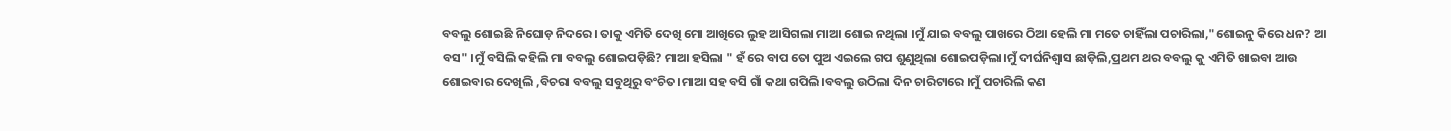ବବଲୁ ଶୋଇଛି ନିଘୋଡ଼ ନିଦରେ । ତାକୁ ଏମିତି ଦେଖି ମୋ ଆଖିରେ ଲୁହ ଆସିଗଲା ମାଆ ଶୋଇ ନଥିଲା ।ମୁଁ ଯାଇ ବବଲୁ ପାଖରେ ଠିଆ ହେଲି ମା ମତେ ଚାହିଁଲା ପଚାରିଲା,"ଶୋଇନୁ କିରେ ଧନ? ଆ ବସ" ।ମୁଁ ବସିଲି କହିଲି ମା ବବଲୁ ଶୋଇପଡ଼ିଛି? ମାଆ ହସିଲା " ହଁ ରେ ବାପ ତୋ ପୁଅ ଏଇଲେ ଗପ ଶୁଣୁଥିଲା ଶୋଇପଡ଼ିଲା।ମୁଁ ଦୀର୍ଘନିଶ୍ୱାସ ଛାଡ଼ିଲି,ପ୍ରଥମ ଥର ବବଲୁ କୁ ଏମିତି ଖାଇବା ଆଉ ଶୋଇବାର ଦେଖିଲି ,ବିଚରା ବବଲୁ ସବୁଥିରୁ ବଂଚିତ।ମାଆ ସହ ବସି ଗାଁ କଥା ଗପିଲି।ବବଲୁ ଉଠିଲା ଦିନ ଚାରିଟାରେ ।ମୁଁ ପଚାରିଲି କଣ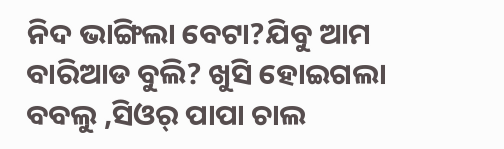ନିଦ ଭାଙ୍ଗିଲା ବେଟା?ଯିବୁ ଆମ ବାରିଆଡ ବୁଲି? ଖୁସି ହୋଇଗଲା ବବଲୁ ,ସିଓର୍ ପାପା ଚାଲ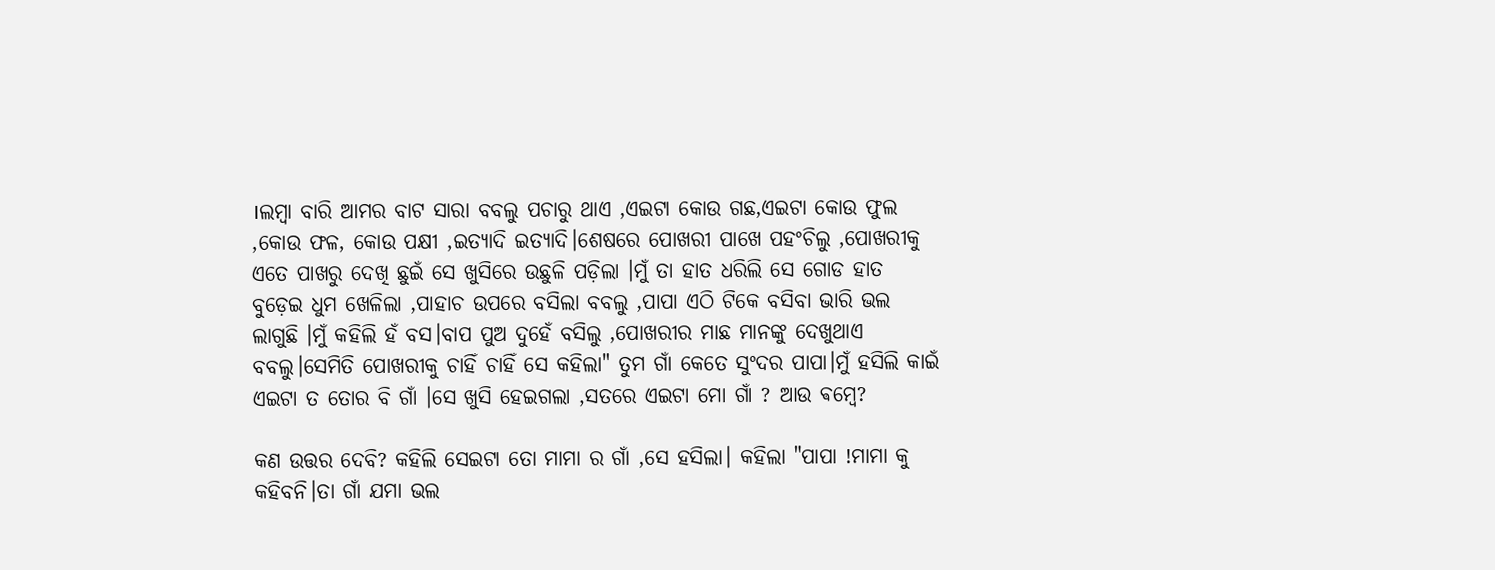।ଲମ୍ବା ବାରି ଆମର ବାଟ ସାରା ବବଲୁ ପଚାରୁ ଥାଏ ,ଏଇଟା କୋଉ ଗଛ,ଏଇଟା କୋଉ ଫୁଲ ,କୋଉ ଫଳ, କୋଉ ପକ୍ଷୀ ,ଇତ୍ୟାଦି ଇତ୍ୟାଦି।ଶେଷରେ ପୋଖରୀ ପାଖେ ପହଂଚିଲୁ ,ପୋଖରୀକୁ ଏତେ ପାଖରୁ ଦେଖି ଛୁଇଁ ସେ ଖୁସିରେ ଉଛୁଳି ପଡ଼ିଲା ।ମୁଁ ତା ହାତ ଧରିଲି ସେ ଗୋଡ ହାତ ବୁଡ଼େଇ ଧୁମ ଖେଳିଲା ,ପାହାଚ ଉପରେ ବସିଲା ବବଲୁ ,ପାପା ଏଠି ଟିକେ ବସିବା ଭାରି ଭଲ ଲାଗୁଛି ।ମୁଁ କହିଲି ହଁ ବସ।ବାପ ପୁଅ ଦୁହେଁ ବସିଲୁ ,ପୋଖରୀର ମାଛ ମାନଙ୍କୁ ଦେଖୁଥାଏ ବବଲୁ।ସେମିତି ପୋଖରୀକୁ ଚାହିଁ ଚାହିଁ ସେ କହିଲା" ତୁମ ଗାଁ କେତେ ସୁଂଦର ପାପା।ମୁଁ ହସିଲି କାଇଁ ଏଇଟା ତ ତୋର ବି ଗାଁ ।ସେ ଖୁସି ହେଇଗଲା ,ସତରେ ଏଇଟା ମୋ ଗାଁ ? ଆଉ ଵମ୍ବେ?

କଣ ଉତ୍ତର ଦେବି? କହିଲି ସେଇଟା ତୋ ମାମା ର ଗାଁ ,ସେ ହସିଲା। କହିଲା "ପାପା !ମାମା କୁ କହିବନି।ତା ଗାଁ ଯମା ଭଲ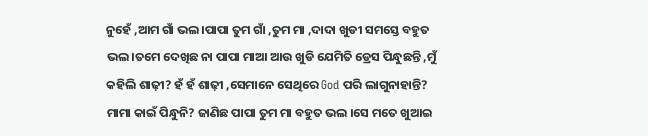ନୁହେଁ ,ଆମ ଗାଁ ଭଲ।ପାପା ତୁମ ଗାଁ ,ତୁମ ମା ,ଦାଦା ଖୁଡୀ ସମସ୍ତେ ବହୁତ ଭଲ।ତମେ ଦେଖିଛ ନା ପାପା ମାଆ ଆଉ ଖୁଡି ଯେମିତି ଡ୍ରେସ ପିନ୍ଧୁଛନ୍ତି ,ମୁଁ କହିଲି ଶାଢ଼ୀ? ହଁ ହଁ ଶାଢ଼ୀ ,ସେମାନେ ସେଥିରେ God ପରି ଲାଗୁନାହାନ୍ତି? ମାମା କାଇଁ ପିନ୍ଧୁନି? ଜାଣିଛ ପାପା ତୁମ ମା ବହୁତ ଭଲ ।ସେ ମତେ ଖୁଆଇ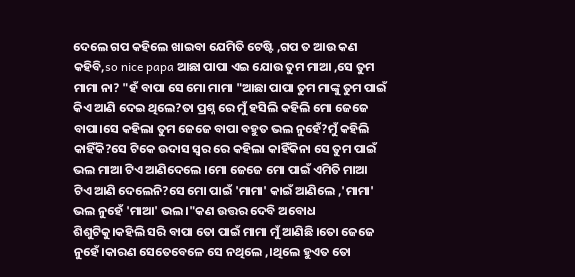ଦେଲେ ଗପ କହିଲେ ଖାଇବା ଯେମିତି ଟେଷ୍ଟି ,ଗପ ତ ଆଉ କଣ କହିବି,so nice papa ଆଛା ପାପା ଏଇ ଯୋଉ ତୁମ ମାଆ ,ସେ ତୁମ ମାମା ନା? "ହଁ ବାପା ସେ ମୋ ମାମା "ଆଛା ପାପା ତୁମ ମାଙ୍କୁ ତୁମ ପାଇଁ କିଏ ଆଣି ଦେଇ ଥିଲେ?ତା ପ୍ରଶ୍ନ ରେ ମୁଁ ହସିଲି କହିଲି ମୋ ଜେଜେ ବାପା।ସେ କହିଲା ତୁମ ଜେଜେ ବାପା ବହୁତ ଭଲ ନୁହେଁ?ମୁଁ କହିଲି କାହିଁକି?ସେ ଟିକେ ଉଦାସ ସ୍ୱର ରେ କହିଲା କାହିଁକିନା ସେ ତୁମ ପାଇଁ ଭଲ ମାଆ ଟିଏ ଆଣିଦେଲେ ।ମୋ ଜେଜେ ମୋ ପାଇଁ ଏମିତି ମାଆ ଟିଏ ଆଣି ଦେଲେନି?ସେ ମୋ ପାଇଁ 'ମାମା' କାଇଁ ଆଣିଲେ ,'ମାମା' ଭଲ ନୁହେଁ 'ମାଆ' ଭଲ।"କଣ ଉତ୍ତର ଦେବି ଅବୋଧ ଶିଶୁଟିକୁ।କହିଲି ସରି ବାପା ତୋ ପାଇଁ ମାମା ମୁଁ ଆଣିଛି ।ତୋ ଜେଜେ ନୁହେଁ।କାରଣ ସେତେବେଳେ ସେ ନଥିଲେ ,।ଥିଲେ ହୁଏତ ତୋ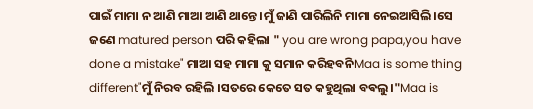ପାଇଁ ମାମା ନ ଆଣି ମାଆ ଆଣି ଥାନ୍ତେ ।ମୁଁ ଜାଣି ପାରିଲିନି ମାମା ନେଇଆସିଲି।ସେ ଜଣେ matured person ପରି କହିଲା " you are wrong papa,you have done a mistake" ମାଆ ସହ ମାମା କୁ ସମାନ କରିହବନିMaa is some thing different"ମୁଁ ନିରବ ରହିଲି ।ସତରେ କେତେ ସତ କହୁଥିଲା ବଵଲୁ।"Maa is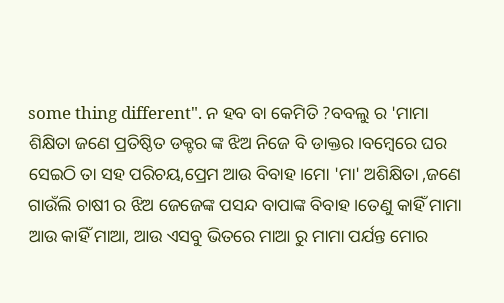some thing different". ନ ହବ ବା କେମିତି ?ବବଲୁ ର 'ମାମା ଶିକ୍ଷିତା ଜଣେ ପ୍ରତିଷ୍ଠିତ ଡକ୍ଟର ଙ୍କ ଝିଅ ନିଜେ ବି ଡାକ୍ତର।ବମ୍ବେରେ ଘର ସେଇଠି ତା ସହ ପରିଚୟ,ପ୍ରେମ ଆଉ ବିବାହ ।ମୋ 'ମା' ଅଶିକ୍ଷିତା ,ଜଣେ ଗାଉଁଲି ଚାଷୀ ର ଝିଅ ଜେଜେଙ୍କ ପସନ୍ଦ ବାପାଙ୍କ ବିବାହ।ତେଣୁ କାହିଁ ମାମା ଆଉ କାହିଁ ମାଆ, ଆଉ ଏସବୁ ଭିତରେ ମାଆ ରୁ ମାମା ପର୍ଯନ୍ତ ମୋର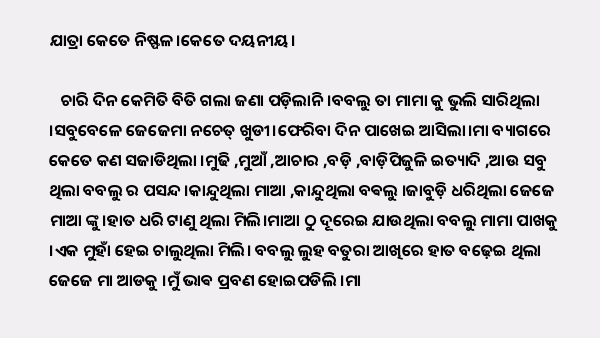ଯାତ୍ରା କେତେ ନିଷ୍ଫଳ।କେତେ ଦୟନୀୟ।

   ଚାରି ଦିନ କେମିତି ବିତି ଗଲା ଜଣା ପଡ଼ିଲାନି।ବବଲୁ ତା ମାମା କୁ ଭୁଲି ସାରିଥିଲା ।ସବୁବେଳେ ଜେଜେମା ନଚେତ୍ ଖୁଡୀ।ଫେରିବା ଦିନ ପାଖେଇ ଆସିଲା।ମା ବ୍ୟାଗରେ କେତେ କଣ ସଜାଡିଥିଲା ।ମୁଢି ,ମୁଆଁ ,ଆଚାର ,ବଡ଼ି ,ବାଡ଼ିପିଜୁଳି ଇତ୍ୟାଦି ,ଆଉ ସବୁ ଥିଲା ବବଲୁ ର ପସନ୍ଦ ।କାନ୍ଦୁଥିଲା ମାଆ ,କାନ୍ଦୁଥିଲା ବଵଲୁ ।ଜାବୁଡ଼ି ଧରିଥିଲା ଜେଜେ ମାଆ ଙ୍କୁ।ହାତ ଧରି ଟାଣୁ ଥିଲା ମିଲି।ମାଆ ଠୁ ଦୂରେଇ ଯାଉଥିଲା ବବଲୁ ମାମା ପାଖକୁ ।ଏକ ମୁହାଁ ହେଇ ଚାଲୁଥିଲା ମିଲି। ବବଲୁ ଲୁହ ବତୁରା ଆଖିରେ ହାତ ବଢ଼େଇ ଥିଲା ଜେଜେ ମା ଆଡକୁ ।ମୁଁ ଭାଵ ପ୍ରବଣ ହୋଇପଡିଲି ।ମା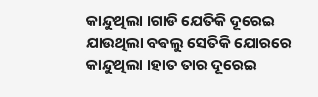କାନ୍ଦୁଥିଲା ।ଗାଡି ଯେତିକି ଦୂରେଇ ଯାଉଥିଲା ବଵଲୁ ସେତିକି ଯୋରରେ କାନ୍ଦୁଥିଲା ।ହାତ ତାର ଦୂରେଇ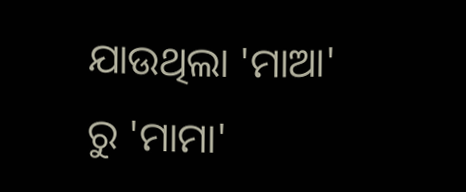ଯାଉଥିଲା 'ମାଆ' ରୁ 'ମାମା'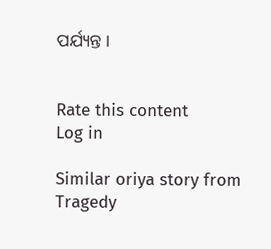ପର୍ଯ୍ୟନ୍ତ ।


Rate this content
Log in

Similar oriya story from Tragedy